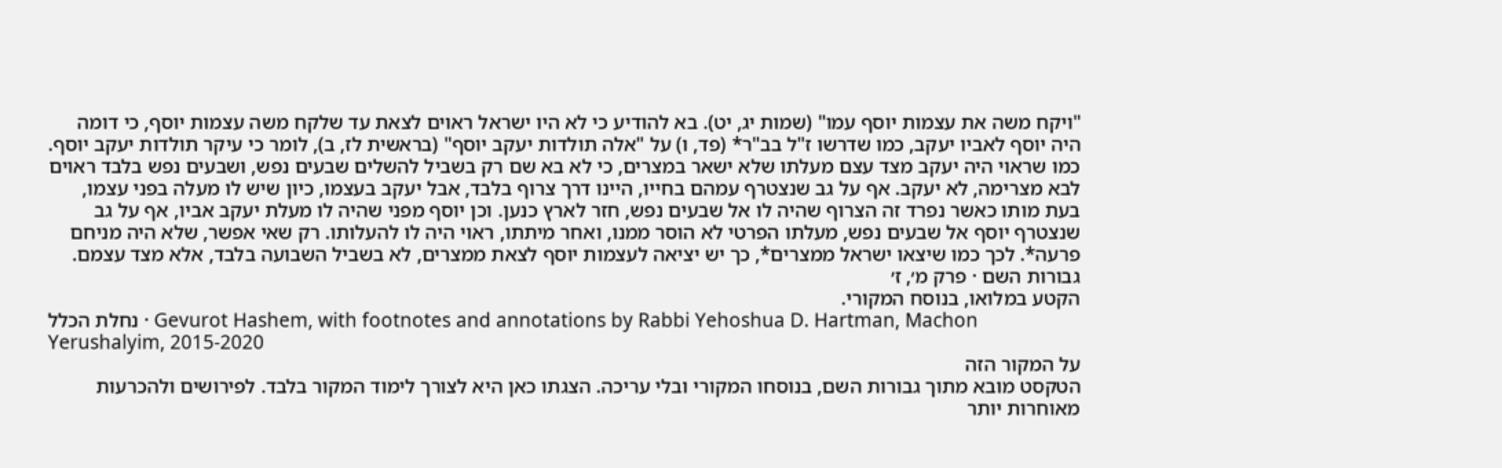"ויקח משה את עצמות יוסף עמו" (שמות יג, יט). בא להודיע כי לא היו ישראל ראוים לצאת עד שלקח משה עצמות יוסף, כי דומה היה יוסף לאביו יעקב, כמו שדרשו ז"ל בב"ר* (פד, ו) על "אלה תולדות יעקב יוסף" (בראשית לז, ב), לומר כי עיקר תולדות יעקב יוסף. כמו שראוי היה יעקב מצד עצם מעלתו שלא ישאר במצרים, כי לא בא שם רק בשביל להשלים שבעים נפש, ושבעים נפש בלבד ראוים לבא מצרימה, לא יעקב. אף על גב שנצטרף עמהם בחייו, היינו דרך צרוף בלבד, אבל יעקב בעצמו, כיון שיש לו מעלה בפני עצמו, בעת מותו כאשר נפרד זה הצרוף שהיה לו אל שבעים נפש, חזר לארץ כנען. וכן יוסף מפני שהיה לו מעלת יעקב אביו, אף על גב שנצטרף יוסף אל שבעים נפש, מעלתו הפרטי לא הוסר ממנו, ואחר מיתתו, ראוי היה לו להעלותו. רק שאי אפשר, שלא היה מניחם פרעה*. לכך כמו שיצאו ישראל ממצרים*, כך יש יציאה לעצמות יוסף לצאת ממצרים, לא בשביל השבועה בלבד, אלא מצד עצמם.
גבורות השם · פרק מ׳, ז׳
הקטע במלואו, בנוסח המקורי.
נחלת הכלל · Gevurot Hashem, with footnotes and annotations by Rabbi Yehoshua D. Hartman, Machon Yerushalyim, 2015-2020
על המקור הזה
הטקסט מובא מתוך גבורות השם, בנוסחו המקורי ובלי עריכה. הצגתו כאן היא לצורך לימוד המקור בלבד. לפירושים ולהכרעות מאוחרות יותר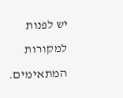יש לפנות למקורות המתאימים.